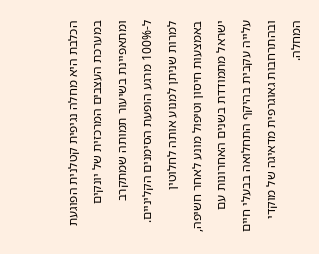הכלבת היא מחלה נגיפית קטלנית הפוגעת במערכת העצבים המרכזית של יונקים ומתאפיינת בשיעור תמותה שמתקרב ל-100% מרגע הופעת הסימנים הקליניים. למרות שניתן למנוע אותה לחלוטין באמצעות חיסון וטיפול מונע לאחר חשיפה, ישראל מתמודדת בשנים האחרונות עם עלייה עקבית בהיקף התחלואה בבעלי חיים ובהתרחבות גאוגרפית מדאיגה של מוקדי המחלה.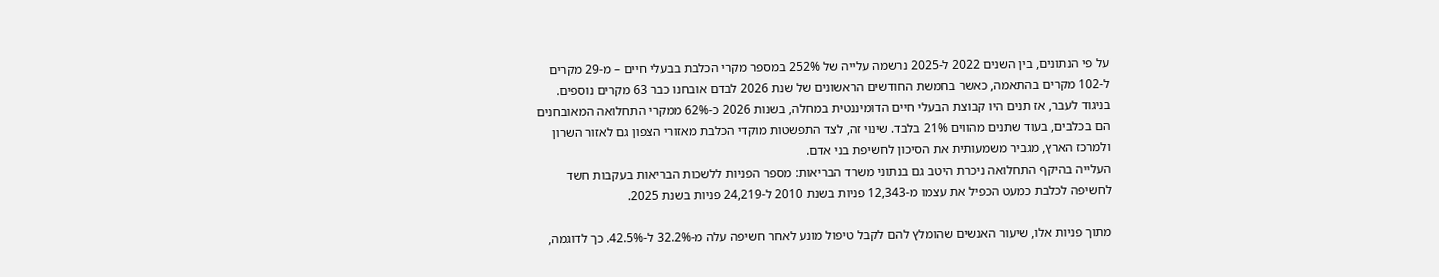על פי הנתונים, בין השנים 2022 ל-2025 נרשמה עלייה של 252% במספר מקרי הכלבת בבעלי חיים – מ-29 מקרים ל-102 מקרים בהתאמה, כאשר בחמשת החודשים הראשונים של שנת 2026 לבדם אובחנו כבר 63 מקרים נוספים. בניגוד לעבר, אז תנים היו קבוצת הבעלי חיים הדומיננטית במחלה, בשנות 2026 כ-62% ממקרי התחלואה המאובחנים הם בכלבים, בעוד שתנים מהווים 21% בלבד. שינוי זה, לצד התפשטות מוקדי הכלבת מאזורי הצפון גם לאזור השרון ולמרכז הארץ, מגביר משמעותית את הסיכון לחשיפת בני אדם.
העלייה בהיקף התחלואה ניכרת היטב גם בנתוני משרד הבריאות: מספר הפניות ללשכות הבריאות בעקבות חשד לחשיפה לכלבת כמעט הכפיל את עצמו מ-12,343 פניות בשנת 2010 ל-24,219 פניות בשנת 2025.

מתוך פניות אלו, שיעור האנשים שהומלץ להם לקבל טיפול מונע לאחר חשיפה עלה מ-32.2% ל-42.5%. כך לדוגמה,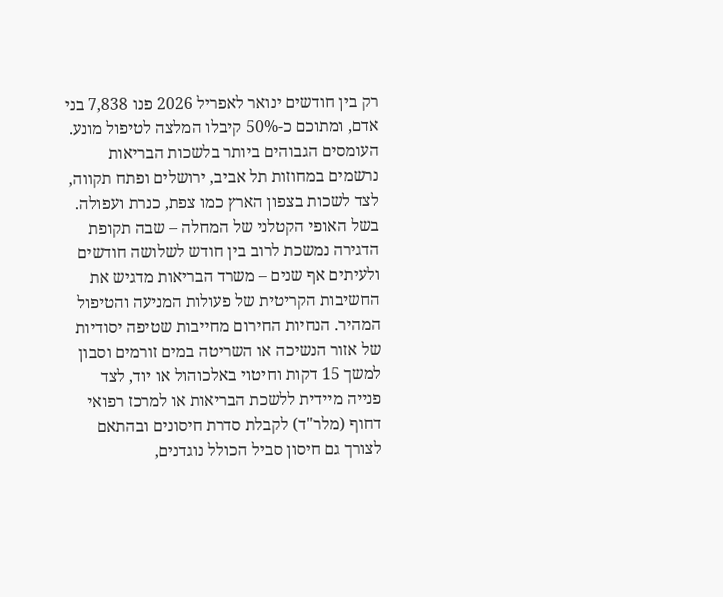רק בין חודשים ינואר לאפריל 2026 פנו 7,838 בני אדם, ומתוכם כ-50% קיבלו המלצה לטיפול מונע. העומסים הגבוהים ביותר בלשכות הבריאות נרשמים במחוזות תל אביב, ירושלים ופתח תקווה, לצד לשכות בצפון הארץ כמו צפת, כנרת ועפולה.
בשל האופי הקטלני של המחלה – שבה תקופת הדגירה נמשכת לרוב בין חודש לשלושה חודשים ולעיתים אף שנים – משרד הבריאות מדגיש את החשיבות הקריטית של פעולות המניעה והטיפול המהיר. הנחיות החירום מחייבות שטיפה יסודיות של אזור הנשיכה או השריטה במים זורמים וסבון למשך 15 דקות וחיטוי באלכוהול או יוד, לצד פנייה מיידית ללשכת הבריאות או למרכז רפואי דחוף (מלר"ד) לקבלת סדרת חיסונים ובהתאם לצורך גם חיסון סביל הכולל נוגדנים,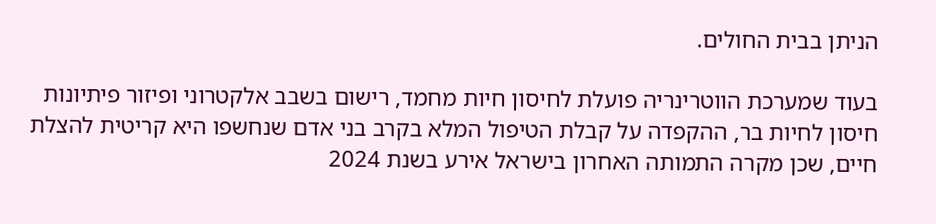הניתן בבית החולים.

בעוד שמערכת הווטרינריה פועלת לחיסון חיות מחמד, רישום בשבב אלקטרוני ופיזור פיתיונות חיסון לחיות בר, ההקפדה על קבלת הטיפול המלא בקרב בני אדם שנחשפו היא קריטית להצלת חיים, שכן מקרה התמותה האחרון בישראל אירע בשנת 2024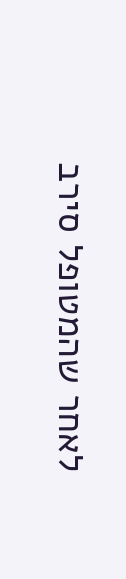לאחר שהמטופל סירב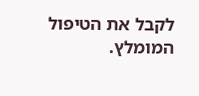לקבל את הטיפול המומלץ.